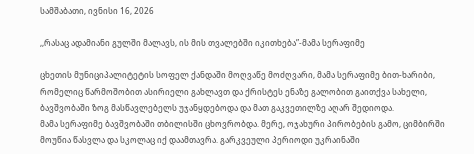სამშაბათი, ივნისი 16, 2026

,,რასაც ადამიანი გულში მალავს, ის მის თვალებში იკითხება”-მამა სერაფიმე

ცხეთის მუნიციპალიტეტის სოფელ ქანდაში მოღვაწე მოძღვარი, მამა სერაფიმე ბით-ხარიბი, რომელიც წარმოშობით ასირიელი გახლავთ და ქრისტეს ენაზე გალობით გაითქვა სახელი, ბავშვობაში ზოგ მასწავლებელს უჯანყდებოდა და მათ გაკვეთილზე აღარ შედიოდა.
მამა სერაფიმე ბავშვობაში თბილისში ცხოვრობდა. მერე, ოჯახური პირობების გამო, ციმბირში მოუწია წასვლა და სკოლაც იქ დაამთავრა. გარკვეული პერიოდი უკრაინაში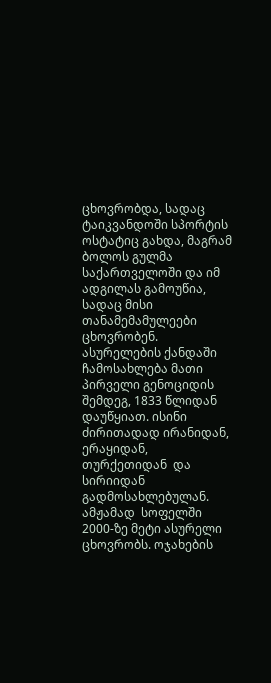ცხოვრობდა, სადაც ტაიკვანდოში სპორტის ოსტატიც გახდა, მაგრამ ბოლოს გულმა საქართველოში და იმ ადგილას გამოუწია, სადაც მისი თანამემამულეები ცხოვრობენ. ასურელების ქანდაში ჩამოსახლება მათი პირველი გენოციდის შემდეგ, 1833 წლიდან დაუწყიათ. ისინი  ძირითადად ირანიდან, ერაყიდან, თურქეთიდან  და სირიიდან გადმოსახლებულან. ამჟამად  სოფელში 2000-ზე მეტი ასურელი ცხოვრობს. ოჯახების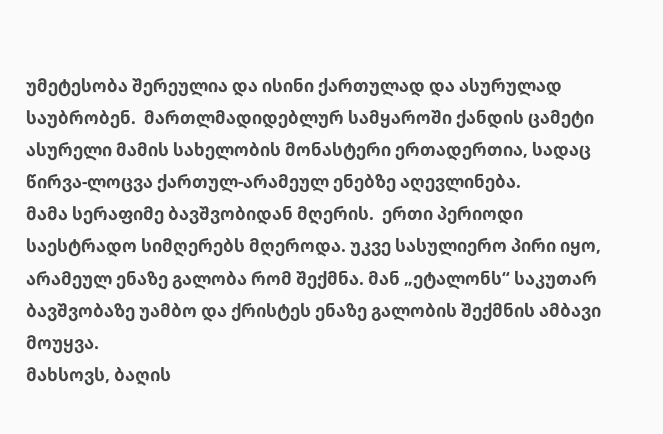უმეტესობა შერეულია და ისინი ქართულად და ასურულად საუბრობენ.  მართლმადიდებლურ სამყაროში ქანდის ცამეტი ასურელი მამის სახელობის მონასტერი ერთადერთია, სადაც წირვა-ლოცვა ქართულ-არამეულ ენებზე აღევლინება.
მამა სერაფიმე ბავშვობიდან მღერის.  ერთი პერიოდი საესტრადო სიმღერებს მღეროდა. უკვე სასულიერო პირი იყო, არამეულ ენაზე გალობა რომ შექმნა. მან „ეტალონს“ საკუთარ ბავშვობაზე უამბო და ქრისტეს ენაზე გალობის შექმნის ამბავი მოუყვა.
მახსოვს, ბაღის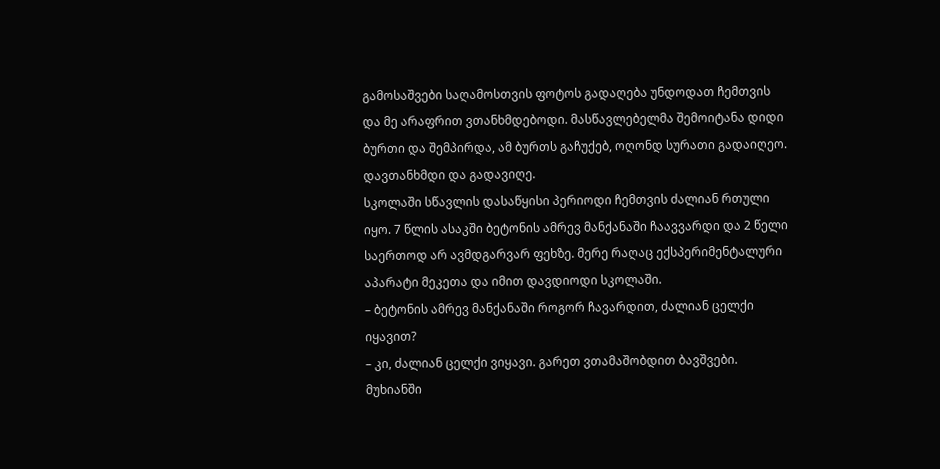გამოსაშვები საღამოსთვის ფოტოს გადაღება უნდოდათ ჩემთვის და მე არაფრით ვთანხმდებოდი. მასწავლებელმა შემოიტანა დიდი ბურთი და შემპირდა, ამ ბურთს გაჩუქებ, ოღონდ სურათი გადაიღეო. დავთანხმდი და გადავიღე.
სკოლაში სწავლის დასაწყისი პერიოდი ჩემთვის ძალიან რთული იყო. 7 წლის ასაკში ბეტონის ამრევ მანქანაში ჩაავვარდი და 2 წელი საერთოდ არ ავმდგარვარ ფეხზე. მერე რაღაც ექსპერიმენტალური აპარატი მეკეთა და იმით დავდიოდი სკოლაში.
– ბეტონის ამრევ მანქანაში როგორ ჩავარდით, ძალიან ცელქი იყავით?
– კი, ძალიან ცელქი ვიყავი. გარეთ ვთამაშობდით ბავშვები. მუხიანში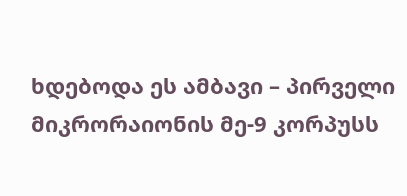ხდებოდა ეს ამბავი – პირველი მიკრორაიონის მე-9 კორპუსს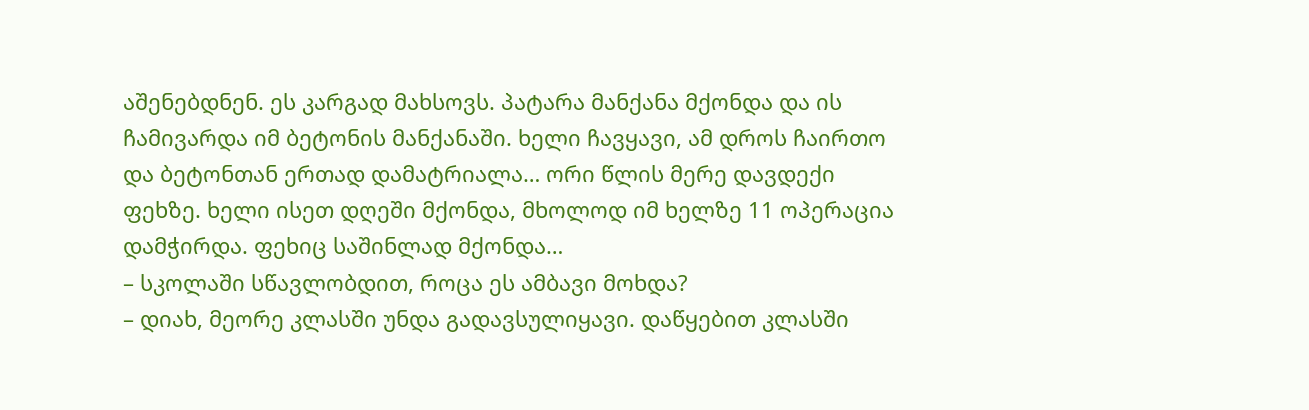აშენებდნენ. ეს კარგად მახსოვს. პატარა მანქანა მქონდა და ის ჩამივარდა იმ ბეტონის მანქანაში. ხელი ჩავყავი, ამ დროს ჩაირთო და ბეტონთან ერთად დამატრიალა… ორი წლის მერე დავდექი ფეხზე. ხელი ისეთ დღეში მქონდა, მხოლოდ იმ ხელზე 11 ოპერაცია დამჭირდა. ფეხიც საშინლად მქონდა…
– სკოლაში სწავლობდით, როცა ეს ამბავი მოხდა?
– დიახ, მეორე კლასში უნდა გადავსულიყავი. დაწყებით კლასში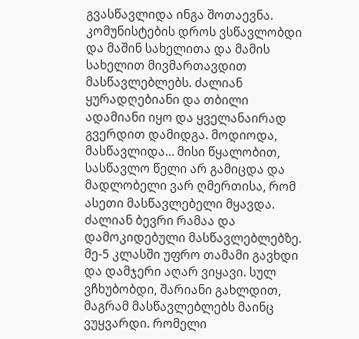გვასწავლიდა ინგა შოთაევნა. კომუნისტების დროს ვსწავლობდი და მაშინ სახელითა და მამის სახელით მივმართავდით მასწავლებლებს. ძალიან ყურადღებიანი და თბილი ადამიანი იყო და ყველანაირად გვერდით დამიდგა. მოდიოდა, მასწავლიდა… მისი წყალობით, სასწავლო წელი არ გამიცდა და მადლობელი ვარ ღმერთისა, რომ ასეთი მასწავლებელი მყავდა. ძალიან ბევრი რამაა და დამოკიდებული მასწავლებლებზე.
მე-5 კლასში უფრო თამამი გავხდი და დამჯერი აღარ ვიყავი. სულ ვჩხუბობდი, შარიანი გახლდით, მაგრამ მასწავლებლებს მაინც ვუყვარდი. რომელი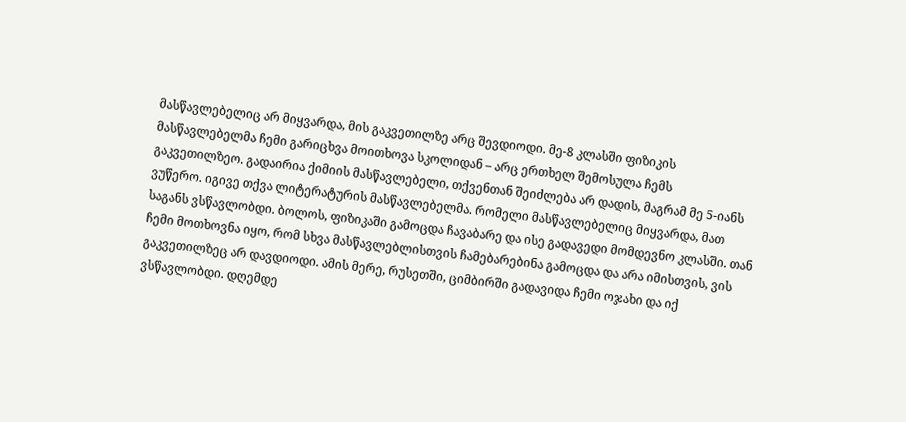მასწავლებელიც არ მიყვარდა, მის გაკვეთილზე არც შევდიოდი. მე-8 კლასში ფიზიკის მასწავლებელმა ჩემი გარიცხვა მოითხოვა სკოლიდან – არც ერთხელ შემოსულა ჩემს გაკვეთილზეო. გადაირია ქიმიის მასწავლებელი, თქვენთან შეიძლება არ დადის, მაგრამ მე 5-იანს ვუწერო. იგივე თქვა ლიტერატურის მასწავლებელმა. რომელი მასწავლებელიც მიყვარდა, მათ საგანს ვსწავლობდი. ბოლოს, ფიზიკაში გამოცდა ჩავაბარე და ისე გადავედი მომდევნო კლასში. თან ჩემი მოთხოვნა იყო, რომ სხვა მასწავლებლისთვის ჩამებარებინა გამოცდა და არა იმისთვის, ვის გაკვეთილზეც არ დავდიოდი. ამის მერე, რუსეთში, ციმბირში გადავიდა ჩემი ოჯახი და იქ ვსწავლობდი. დღემდე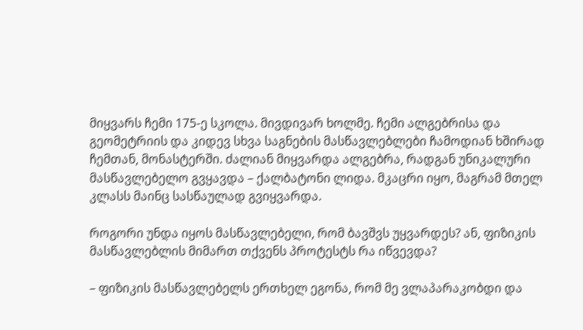მიყვარს ჩემი 175-ე სკოლა. მივდივარ ხოლმე. ჩემი ალგებრისა და გეომეტრიის და კიდევ სხვა საგნების მასწავლებლები ჩამოდიან ხშირად ჩემთან, მონასტერში. ძალიან მიყვარდა ალგებრა, რადგან უნიკალური მასწავლებელო გვყავდა – ქალბატონი ლიდა. მკაცრი იყო, მაგრამ მთელ კლასს მაინც სასწაულად გვიყვარდა.

როგორი უნდა იყოს მასწავლებელი, რომ ბავშვს უყვარდეს? ან, ფიზიკის მასწავლებლის მიმართ თქვენს პროტესტს რა იწვევდა?

– ფიზიკის მასწავლებელს ერთხელ ეგონა, რომ მე ვლაპარაკობდი და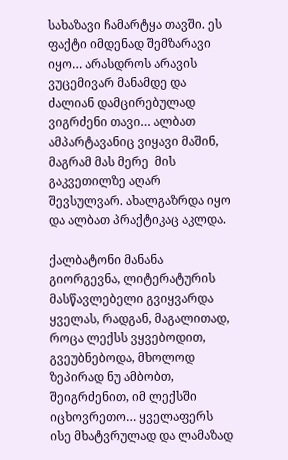სახაზავი ჩამარტყა თავში. ეს ფაქტი იმდენად შემზარავი იყო… არასდროს არავის ვუცემივარ მანამდე და ძალიან დამცირებულად ვიგრძენი თავი… ალბათ ამპარტავანიც ვიყავი მაშინ, მაგრამ მას მერე  მის გაკვეთილზე აღარ შევსულვარ. ახალგაზრდა იყო და ალბათ პრაქტიკაც აკლდა.

ქალბატონი მანანა გიორგევნა, ლიტერატურის მასწავლებელი გვიყვარდა ყველას, რადგან, მაგალითად, როცა ლექსს ვყვებოდით, გვეუბნებოდა, მხოლოდ ზეპირად ნუ ამბობთ, შეიგრძენით, იმ ლექსში იცხოვრეთო… ყველაფერს ისე მხატვრულად და ლამაზად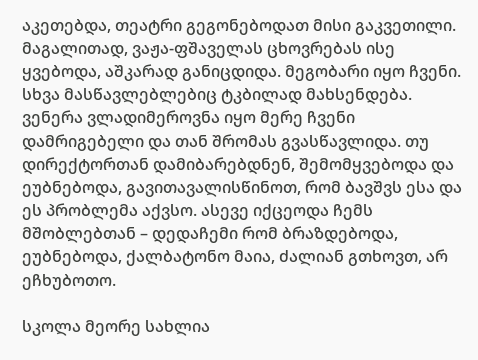აკეთებდა, თეატრი გეგონებოდათ მისი გაკვეთილი. მაგალითად, ვაჟა-ფშაველას ცხოვრებას ისე ყვებოდა, აშკარად განიცდიდა. მეგობარი იყო ჩვენი. სხვა მასწავლებლებიც ტკბილად მახსენდება. ვენერა ვლადიმეროვნა იყო მერე ჩვენი დამრიგებელი და თან შრომას გვასწავლიდა. თუ დირექტორთან დამიბარებდნენ, შემომყვებოდა და ეუბნებოდა, გავითავალისწინოთ, რომ ბავშვს ესა და ეს პრობლემა აქვსო. ასევე იქცეოდა ჩემს მშობლებთან – დედაჩემი რომ ბრაზდებოდა, ეუბნებოდა, ქალბატონო მაია, ძალიან გთხოვთ, არ ეჩხუბოთო.

სკოლა მეორე სახლია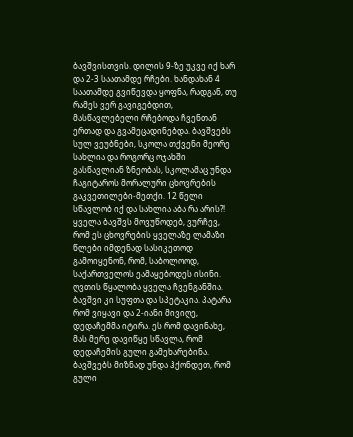ბავშვისთვის. დილის 9-ზე უკვე იქ ხარ და 2-3 საათამდე რჩები. ხანდახან 4 საათამდე გვიწევდა ყოფნა, რადგან, თუ რამეს ვერ გავიგებდით, მასწავლებელი რჩებოდა ჩვენთან ერთად და გვამეცადინებდა. ბავშვებს სულ ვეუბნები, სკოლა თქვენი მეორე სახლია და როგორც ოჯახში გასწავლიან ზნეობას, სკოლამაც უნდა ჩაგიტაროს მორალური ცხოვრების გაკვეთილები-მეთქი. 12 წელი სწავლობ იქ და სახლია აბა რა არის?! ყველა ბავშვს მოვუწოდებ, ვურჩევ, რომ ეს ცხოვრების ყველაზე ლამაზი წლები იმდენად სასიკეთოდ გამოიყენონ, რომ, საბოლოოდ, საქართველოს ეამაყებოდეს ისინი. ღვთის წყალობა ყველა ჩვენგანშია. ბავშვი კი სუფთა და სპეტაკია. პატარა რომ ვიყავი და 2-იანი მივიღე, დედაჩემმა იტირა. ეს რომ დავინახე, მას მერე დავიწყე სწავლა, რომ დედაჩემის გული გამეხარებინა. ბავშვებს მიზნად უნდა ჰქონდეთ, რომ გული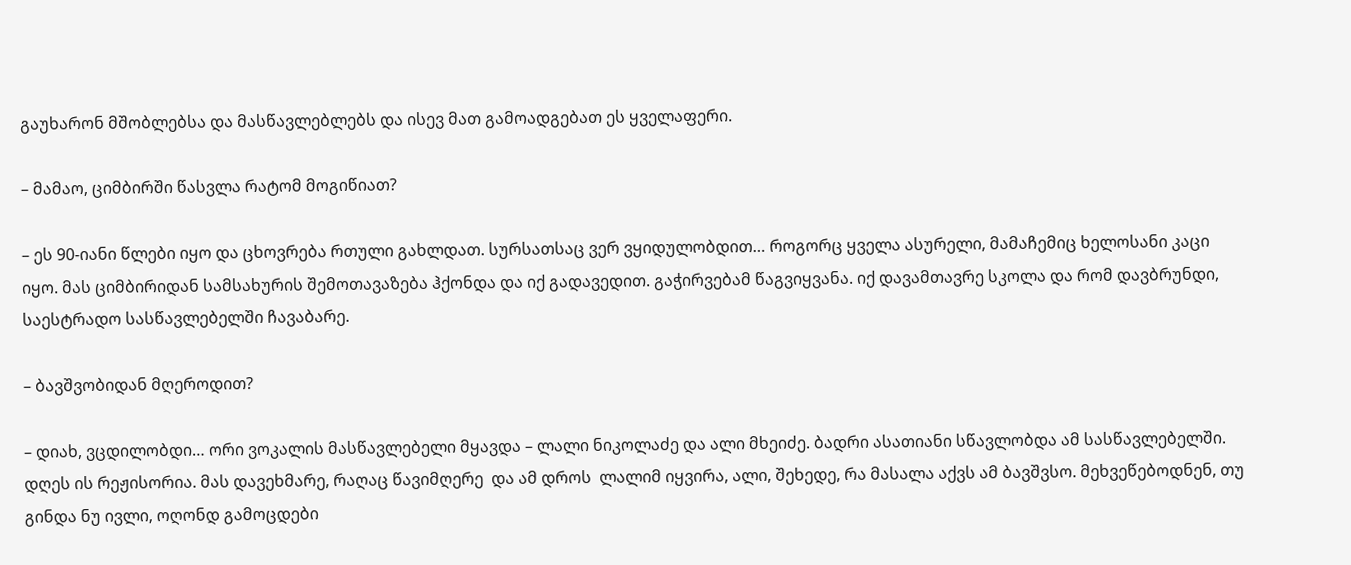გაუხარონ მშობლებსა და მასწავლებლებს და ისევ მათ გამოადგებათ ეს ყველაფერი.

– მამაო, ციმბირში წასვლა რატომ მოგიწიათ?

– ეს 90-იანი წლები იყო და ცხოვრება რთული გახლდათ. სურსათსაც ვერ ვყიდულობდით… როგორც ყველა ასურელი, მამაჩემიც ხელოსანი კაცი იყო. მას ციმბირიდან სამსახურის შემოთავაზება ჰქონდა და იქ გადავედით. გაჭირვებამ წაგვიყვანა. იქ დავამთავრე სკოლა და რომ დავბრუნდი, საესტრადო სასწავლებელში ჩავაბარე.

– ბავშვობიდან მღეროდით?

– დიახ, ვცდილობდი… ორი ვოკალის მასწავლებელი მყავდა – ლალი ნიკოლაძე და ალი მხეიძე. ბადრი ასათიანი სწავლობდა ამ სასწავლებელში. დღეს ის რეჟისორია. მას დავეხმარე, რაღაც წავიმღერე  და ამ დროს  ლალიმ იყვირა, ალი, შეხედე, რა მასალა აქვს ამ ბავშვსო. მეხვეწებოდნენ, თუ გინდა ნუ ივლი, ოღონდ გამოცდები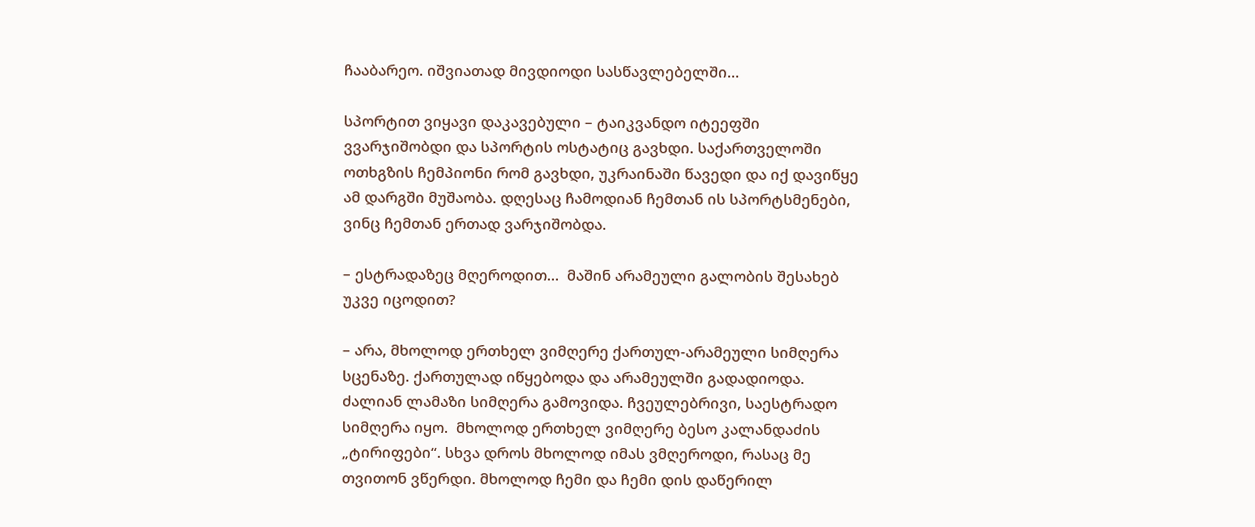ჩააბარეო. იშვიათად მივდიოდი სასწავლებელში…

სპორტით ვიყავი დაკავებული – ტაიკვანდო იტეეფში ვვარჯიშობდი და სპორტის ოსტატიც გავხდი. საქართველოში ოთხგზის ჩემპიონი რომ გავხდი, უკრაინაში წავედი და იქ დავიწყე ამ დარგში მუშაობა. დღესაც ჩამოდიან ჩემთან ის სპორტსმენები, ვინც ჩემთან ერთად ვარჯიშობდა.

– ესტრადაზეც მღეროდით…  მაშინ არამეული გალობის შესახებ უკვე იცოდით?

– არა, მხოლოდ ერთხელ ვიმღერე ქართულ-არამეული სიმღერა სცენაზე. ქართულად იწყებოდა და არამეულში გადადიოდა. ძალიან ლამაზი სიმღერა გამოვიდა. ჩვეულებრივი, საესტრადო სიმღერა იყო.  მხოლოდ ერთხელ ვიმღერე ბესო კალანდაძის „ტირიფები“. სხვა დროს მხოლოდ იმას ვმღეროდი, რასაც მე თვითონ ვწერდი. მხოლოდ ჩემი და ჩემი დის დაწერილ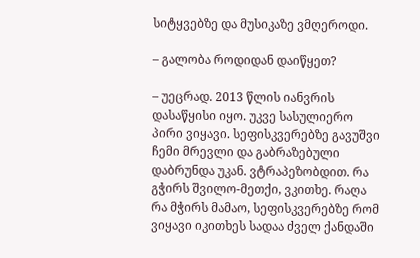სიტყვებზე და მუსიკაზე ვმღეროდი.

– გალობა როდიდან დაიწყეთ?

– უეცრად. 2013 წლის იანვრის დასაწყისი იყო. უკვე სასულიერო პირი ვიყავი. სეფისკვერებზე გავუშვი ჩემი მრევლი და გაბრაზებული დაბრუნდა უკან. ვტრაპეზობდით. რა გჭირს შვილო-მეთქი, ვკითხე. რაღა რა მჭირს მამაო, სეფისკვერებზე რომ ვიყავი იკითხეს სადაა ძველ ქანდაში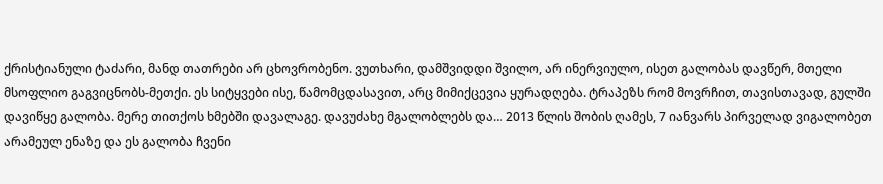ქრისტიანული ტაძარი, მანდ თათრები არ ცხოვრობენო. ვუთხარი, დამშვიდდი შვილო, არ ინერვიულო, ისეთ გალობას დავწერ, მთელი მსოფლიო გაგვიცნობს-მეთქი. ეს სიტყვები ისე, წამომცდასავით, არც მიმიქცევია ყურადღება. ტრაპეზს რომ მოვრჩით, თავისთავად, გულში დავიწყე გალობა. მერე თითქოს ხმებში დავალაგე. დავუძახე მგალობლებს და… 2013 წლის შობის ღამეს, 7 იანვარს პირველად ვიგალობეთ არამეულ ენაზე და ეს გალობა ჩვენი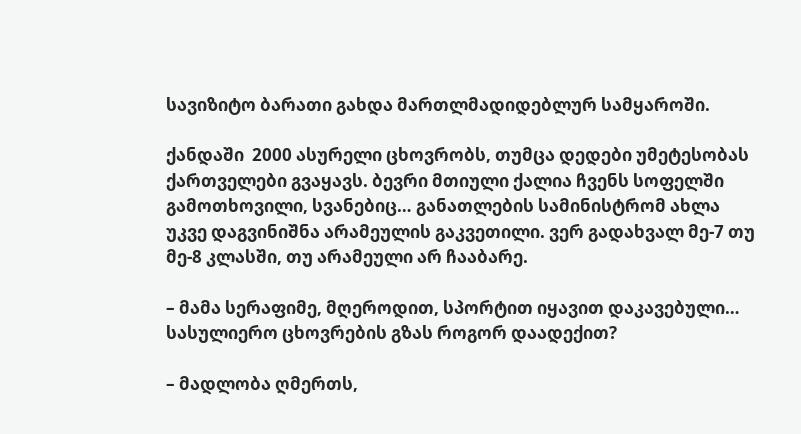სავიზიტო ბარათი გახდა მართლმადიდებლურ სამყაროში.

ქანდაში  2000 ასურელი ცხოვრობს, თუმცა დედები უმეტესობას ქართველები გვაყავს. ბევრი მთიული ქალია ჩვენს სოფელში გამოთხოვილი, სვანებიც… განათლების სამინისტრომ ახლა უკვე დაგვინიშნა არამეულის გაკვეთილი. ვერ გადახვალ მე-7 თუ მე-8 კლასში, თუ არამეული არ ჩააბარე.

– მამა სერაფიმე, მღეროდით, სპორტით იყავით დაკავებული… სასულიერო ცხოვრების გზას როგორ დაადექით?

– მადლობა ღმერთს,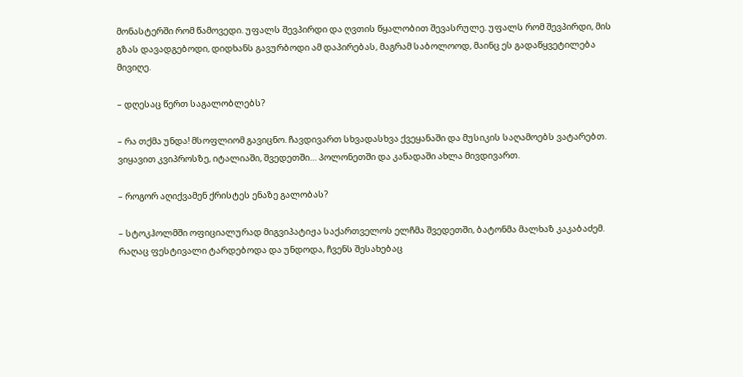მონასტერში რომ წამოვედი. უფალს შევპირდი და ღვთის წყალობით შევასრულე. უფალს რომ შევპირდი, მის გზას დავადგებოდი, დიდხანს გავურბოდი ამ დაპირებას, მაგრამ საბოლოოდ, მაინც ეს გადაწყვეტილება მივიღე.

– დღესაც წერთ საგალობლებს?

– რა თქმა უნდა! მსოფლიომ გავიცნო. ჩავდივართ სხვადასხვა ქვეყანაში და მუსიკის საღამოებს ვატარებთ. ვიყავით კვიპროსზე, იტალიაში, შვედეთში… პოლონეთში და კანადაში ახლა მივდივართ.

– როგორ აღიქვამენ ქრისტეს ენაზე გალობას?

– სტოკჰოლმში ოფიციალურად მიგვიპატიჟა საქართველოს ელჩმა შვედეთში, ბატონმა მალხაზ კაკაბაძემ. რაღაც ფესტივალი ტარდებოდა და უნდოდა, ჩვენს შესახებაც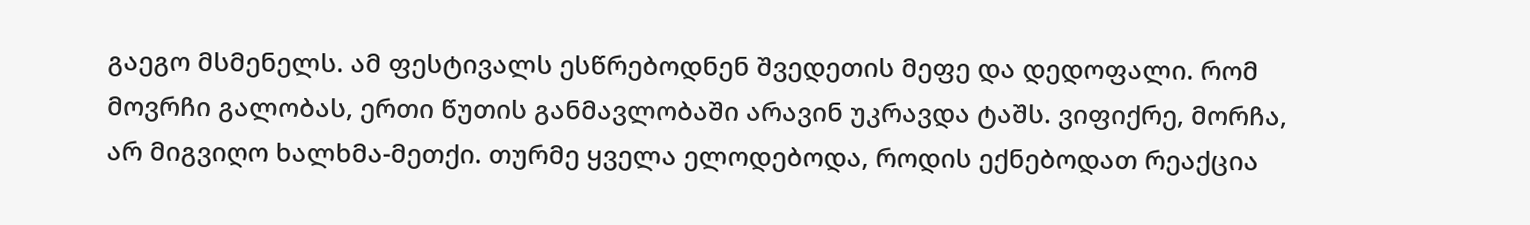გაეგო მსმენელს. ამ ფესტივალს ესწრებოდნენ შვედეთის მეფე და დედოფალი. რომ მოვრჩი გალობას, ერთი წუთის განმავლობაში არავინ უკრავდა ტაშს. ვიფიქრე, მორჩა, არ მიგვიღო ხალხმა-მეთქი. თურმე ყველა ელოდებოდა, როდის ექნებოდათ რეაქცია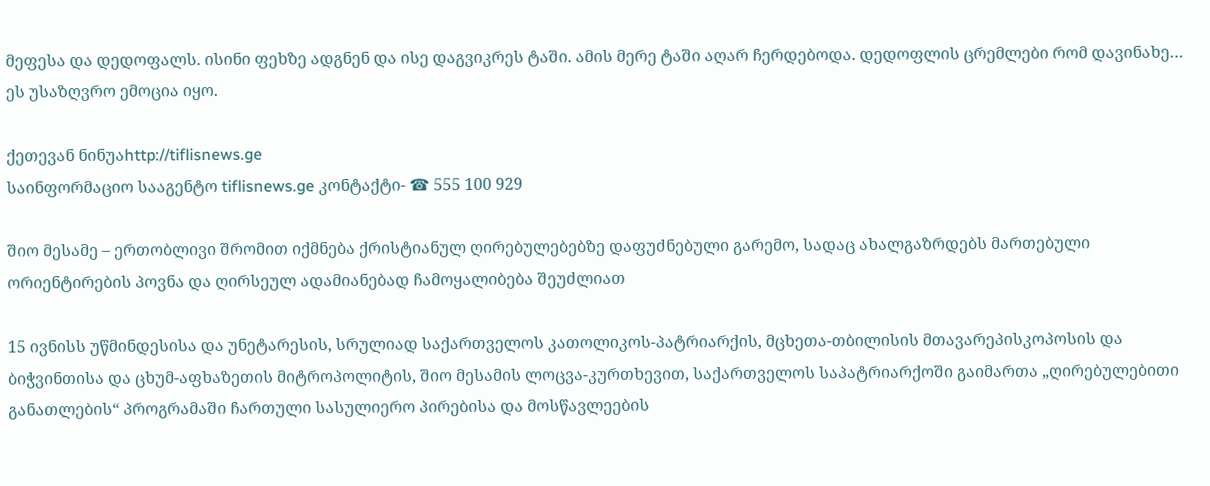მეფესა და დედოფალს. ისინი ფეხზე ადგნენ და ისე დაგვიკრეს ტაში. ამის მერე ტაში აღარ ჩერდებოდა. დედოფლის ცრემლები რომ დავინახე… ეს უსაზღვრო ემოცია იყო.

ქეთევან ნინუაhttp://tiflisnews.ge
საინფორმაციო სააგენტო tiflisnews.ge კონტაქტი- ☎ 555 100 929

შიო მესამე – ერთობლივი შრომით იქმნება ქრისტიანულ ღირებულებებზე დაფუძნებული გარემო, სადაც ახალგაზრდებს მართებული ორიენტირების პოვნა და ღირსეულ ადამიანებად ჩამოყალიბება შეუძლიათ

15 ივნისს უწმინდესისა და უნეტარესის, სრულიად საქართველოს კათოლიკოს-პატრიარქის, მცხეთა-თბილისის მთავარეპისკოპოსის და ბიჭვინთისა და ცხუმ-აფხაზეთის მიტროპოლიტის, შიო მესამის ლოცვა-კურთხევით, საქართველოს საპატრიარქოში გაიმართა „ღირებულებითი განათლების“ პროგრამაში ჩართული სასულიერო პირებისა და მოსწავლეების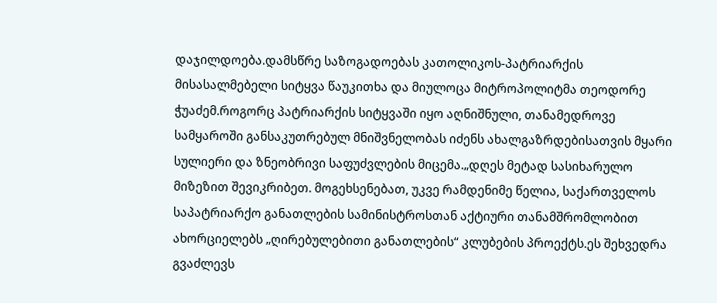დაჯილდოება.დამსწრე საზოგადოებას კათოლიკოს-პატრიარქის მისასალმებელი სიტყვა წაუკითხა და მიულოცა მიტროპოლიტმა თეოდორე ჭუაძემ.როგორც პატრიარქის სიტყვაში იყო აღნიშნული, თანამედროვე სამყაროში განსაკუთრებულ მნიშვნელობას იძენს ახალგაზრდებისათვის მყარი სულიერი და ზნეობრივი საფუძვლების მიცემა.„დღეს მეტად სასიხარულო მიზეზით შევიკრიბეთ. მოგეხსენებათ, უკვე რამდენიმე წელია, საქართველოს საპატრიარქო განათლების სამინისტროსთან აქტიური თანამშრომლობით ახორციელებს „ღირებულებითი განათლების“ კლუბების პროექტს.ეს შეხვედრა გვაძლევს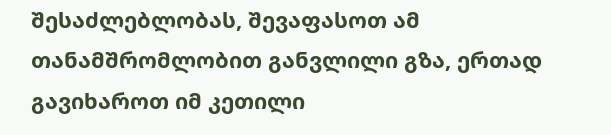შესაძლებლობას, შევაფასოთ ამ თანამშრომლობით განვლილი გზა, ერთად გავიხაროთ იმ კეთილი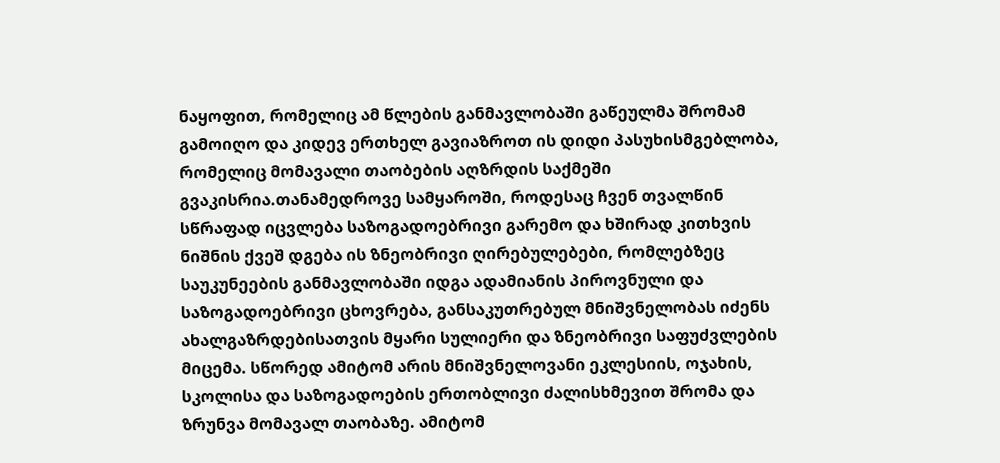ნაყოფით, რომელიც ამ წლების განმავლობაში გაწეულმა შრომამ გამოიღო და კიდევ ერთხელ გავიაზროთ ის დიდი პასუხისმგებლობა, რომელიც მომავალი თაობების აღზრდის საქმეში გვაკისრია.თანამედროვე სამყაროში, როდესაც ჩვენ თვალწინ სწრაფად იცვლება საზოგადოებრივი გარემო და ხშირად კითხვის ნიშნის ქვეშ დგება ის ზნეობრივი ღირებულებები, რომლებზეც საუკუნეების განმავლობაში იდგა ადამიანის პიროვნული და საზოგადოებრივი ცხოვრება, განსაკუთრებულ მნიშვნელობას იძენს ახალგაზრდებისათვის მყარი სულიერი და ზნეობრივი საფუძვლების მიცემა. სწორედ ამიტომ არის მნიშვნელოვანი ეკლესიის, ოჯახის, სკოლისა და საზოგადოების ერთობლივი ძალისხმევით შრომა და ზრუნვა მომავალ თაობაზე. ამიტომ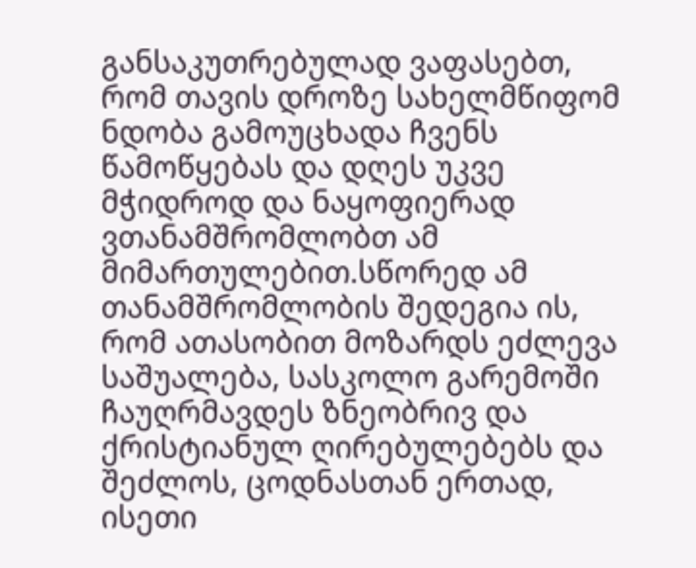განსაკუთრებულად ვაფასებთ, რომ თავის დროზე სახელმწიფომ ნდობა გამოუცხადა ჩვენს წამოწყებას და დღეს უკვე მჭიდროდ და ნაყოფიერად ვთანამშრომლობთ ამ მიმართულებით.სწორედ ამ თანამშრომლობის შედეგია ის, რომ ათასობით მოზარდს ეძლევა საშუალება, სასკოლო გარემოში ჩაუღრმავდეს ზნეობრივ და ქრისტიანულ ღირებულებებს და შეძლოს, ცოდნასთან ერთად, ისეთი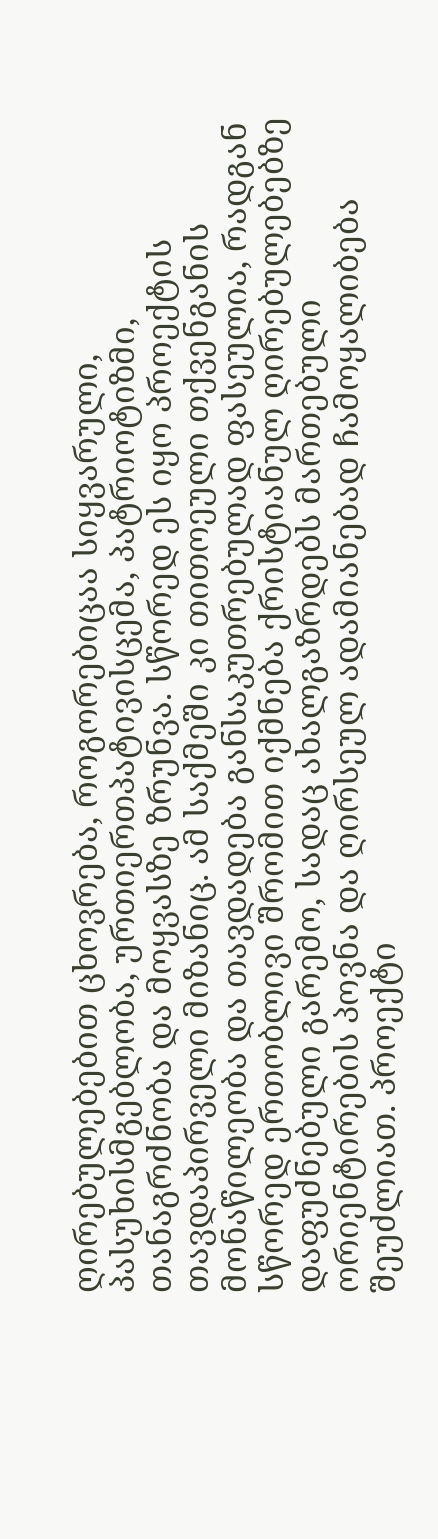ღირებულებებით ცხოვრება, როგორებიცაა სიყვარული, პასუხისმგებლობა, ურთიერთპატივისცემა, პატრიოტიზმი, თანაგრძნობა და მოყვასზე ზრუნვა. სწორედ ეს იყო პროექტის თავდაპირველი მიზანიც. ამ საქმეში კი თითოეული თქვენგანის მონაწილეობა და თავდადება განსაკუთრებულად ფასეულია, რადგან სწორედ ერთობლივი შრომით იქმნება ქრისტიანულ ღირებულებებზე დაფუძნებული გარემო, სადაც ახალგაზრდებს მართებული ორიენტირების პოვნა და ღირსეულ ადამიანებად ჩამოყალიბება შეუძლიათ. პროექტი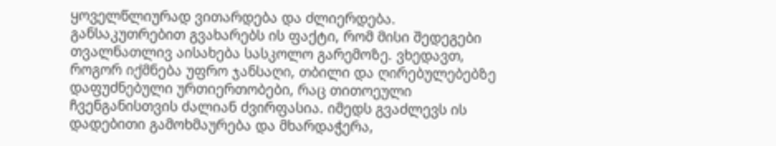ყოველწლიურად ვითარდება და ძლიერდება. განსაკუთრებით გვახარებს ის ფაქტი, რომ მისი შედეგები თვალნათლივ აისახება სასკოლო გარემოზე. ვხედავთ, როგორ იქმნება უფრო ჯანსაღი, თბილი და ღირებულებებზე დაფუძნებული ურთიერთობები, რაც თითოეული ჩვენგანისთვის ძალიან ძვირფასია. იმედს გვაძლევს ის დადებითი გამოხმაურება და მხარდაჭერა,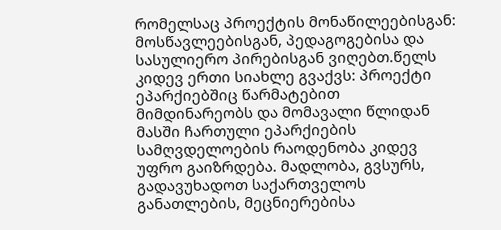რომელსაც პროექტის მონაწილეებისგან: მოსწავლეებისგან, პედაგოგებისა და სასულიერო პირებისგან ვიღებთ.წელს კიდევ ერთი სიახლე გვაქვს: პროექტი ეპარქიებშიც წარმატებით მიმდინარეობს და მომავალი წლიდან მასში ჩართული ეპარქიების სამღვდელოების რაოდენობა კიდევ უფრო გაიზრდება. მადლობა, გვსურს, გადავუხადოთ საქართველოს განათლების, მეცნიერებისა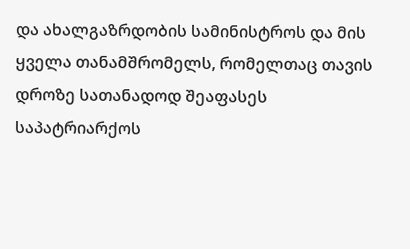და ახალგაზრდობის სამინისტროს და მის ყველა თანამშრომელს, რომელთაც თავის დროზე სათანადოდ შეაფასეს საპატრიარქოს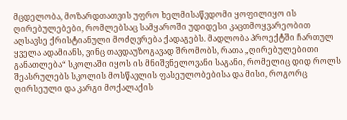მცდელობა, მოზარდთათვის უფრო ხელმისაწვდომი ყოფილიყო ის ღირებულებები, რომლებსაც სამყაროში უდიდესი კაცთმოყვარეობით აღსავსე ქრისტიანული მოძღვრება ქადაგებს. მადლობა პროექტში ჩართულ ყველა ადამიანს, ვინც თავდაუზოგავად შრომობს, რათა „ღირებულებითი განათლება“ სკოლაში იყოს ის მნიშვნელოვანი საგანი, რომელიც დიდ როლს შეასრულებს სკოლის მოსწავლის ფასეულობებისა და მისი, როგორც ღირსეული და კარგი მოქალაქის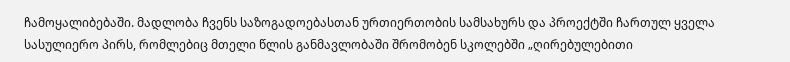ჩამოყალიბებაში. მადლობა ჩვენს საზოგადოებასთან ურთიერთობის სამსახურს და პროექტში ჩართულ ყველა სასულიერო პირს, რომლებიც მთელი წლის განმავლობაში შრომობენ სკოლებში „ღირებულებითი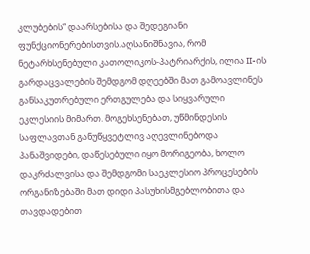კლუბების“ დაარსებისა და შედეგიანი ფუნქციონერებისთვის.აღსანიშნავია, რომ ნეტარხსენებული კათოლიკოს-პატრიარქის, ილია II-ის გარდაცვალების შემდგომ დღეებში მათ გამოავლინეს განსაკუთრებული ერთგულება და სიყვარული ეკლესიის მიმართ. მოგეხსენებათ, უწმინდესის საფლავთან განუწყვეტლივ აღევლინებოდა პანაშვიდები, დაწესებული იყო მორიგეობა, ხოლო დაკრძალვისა და შემდგომი საეკლესიო პროცესების ორგანიზებაში მათ დიდი პასუხისმგებლობითა და თავდადებით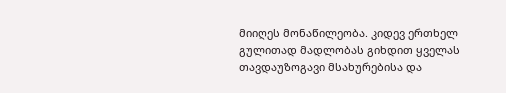მიიღეს მონაწილეობა. კიდევ ერთხელ გულითად მადლობას გიხდით ყველას თავდაუზოგავი მსახურებისა და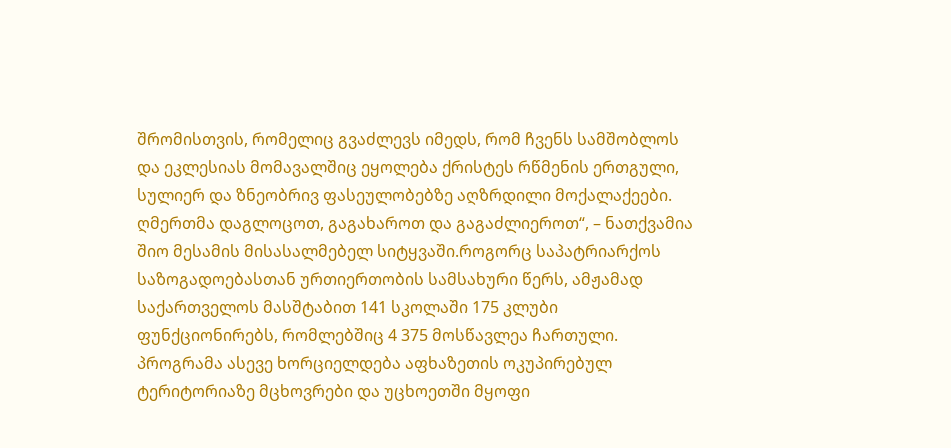შრომისთვის, რომელიც გვაძლევს იმედს, რომ ჩვენს სამშობლოს და ეკლესიას მომავალშიც ეყოლება ქრისტეს რწმენის ერთგული, სულიერ და ზნეობრივ ფასეულობებზე აღზრდილი მოქალაქეები. ღმერთმა დაგლოცოთ, გაგახაროთ და გაგაძლიეროთ“, – ნათქვამია შიო მესამის მისასალმებელ სიტყვაში.როგორც საპატრიარქოს საზოგადოებასთან ურთიერთობის სამსახური წერს, ამჟამად საქართველოს მასშტაბით 141 სკოლაში 175 კლუბი ფუნქციონირებს, რომლებშიც 4 375 მოსწავლეა ჩართული. პროგრამა ასევე ხორციელდება აფხაზეთის ოკუპირებულ ტერიტორიაზე მცხოვრები და უცხოეთში მყოფი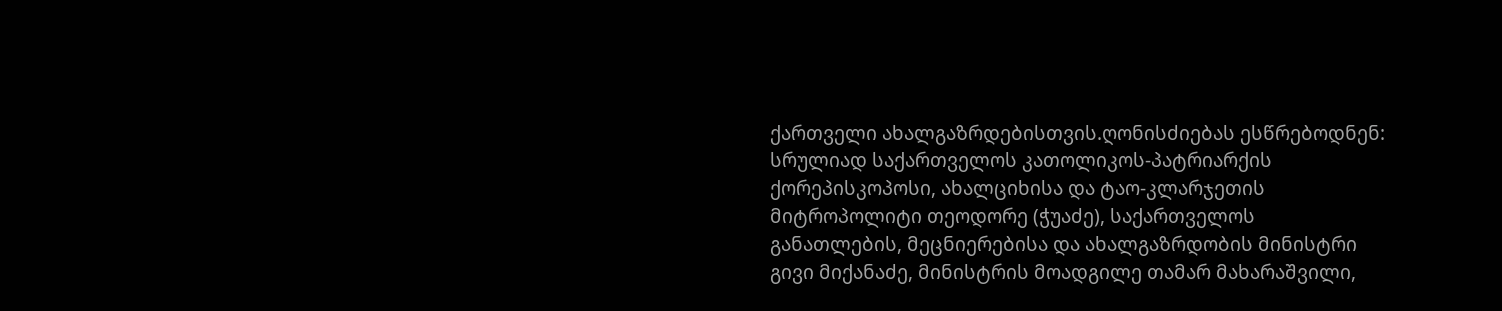ქართველი ახალგაზრდებისთვის.ღონისძიებას ესწრებოდნენ: სრულიად საქართველოს კათოლიკოს-პატრიარქის ქორეპისკოპოსი, ახალციხისა და ტაო-კლარჯეთის მიტროპოლიტი თეოდორე (ჭუაძე), საქართველოს განათლების, მეცნიერებისა და ახალგაზრდობის მინისტრი გივი მიქანაძე, მინისტრის მოადგილე თამარ მახარაშვილი,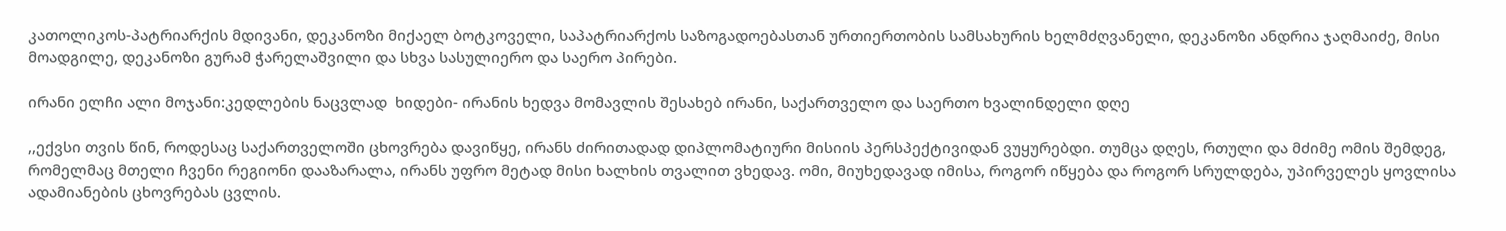კათოლიკოს-პატრიარქის მდივანი, დეკანოზი მიქაელ ბოტკოველი, საპატრიარქოს საზოგადოებასთან ურთიერთობის სამსახურის ხელმძღვანელი, დეკანოზი ანდრია ჯაღმაიძე, მისი მოადგილე, დეკანოზი გურამ ჭარელაშვილი და სხვა სასულიერო და საერო პირები.

ირანი ელჩი ალი მოჯანი:კედლების ნაცვლად  ხიდები- ირანის ხედვა მომავლის შესახებ ირანი, საქართველო და საერთო ხვალინდელი დღე

,,ექვსი თვის წინ, როდესაც საქართველოში ცხოვრება დავიწყე, ირანს ძირითადად დიპლომატიური მისიის პერსპექტივიდან ვუყურებდი. თუმცა დღეს, რთული და მძიმე ომის შემდეგ, რომელმაც მთელი ჩვენი რეგიონი დააზარალა, ირანს უფრო მეტად მისი ხალხის თვალით ვხედავ. ომი, მიუხედავად იმისა, როგორ იწყება და როგორ სრულდება, უპირველეს ყოვლისა ადამიანების ცხოვრებას ცვლის.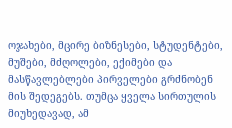ოჯახები, მცირე ბიზნესები, სტუდენტები, მუშები, მძღოლები, ექიმები და მასწავლებლები პირველები გრძნობენ მის შედეგებს. თუმცა ყველა სირთულის მიუხედავად, ამ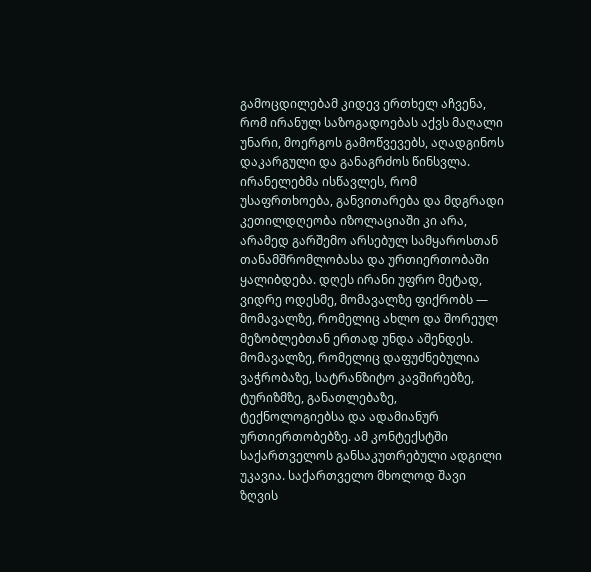გამოცდილებამ კიდევ ერთხელ აჩვენა, რომ ირანულ საზოგადოებას აქვს მაღალი უნარი, მოერგოს გამოწვევებს, აღადგინოს დაკარგული და განაგრძოს წინსვლა. ირანელებმა ისწავლეს, რომ უსაფრთხოება, განვითარება და მდგრადი კეთილდღეობა იზოლაციაში კი არა, არამედ გარშემო არსებულ სამყაროსთან თანამშრომლობასა და ურთიერთობაში ყალიბდება. დღეს ირანი უფრო მეტად, ვიდრე ოდესმე, მომავალზე ფიქრობს — მომავალზე, რომელიც ახლო და შორეულ მეზობლებთან ერთად უნდა აშენდეს. მომავალზე, რომელიც დაფუძნებულია ვაჭრობაზე, სატრანზიტო კავშირებზე, ტურიზმზე, განათლებაზე, ტექნოლოგიებსა და ადამიანურ ურთიერთობებზე. ამ კონტექსტში საქართველოს განსაკუთრებული ადგილი უკავია. საქართველო მხოლოდ შავი ზღვის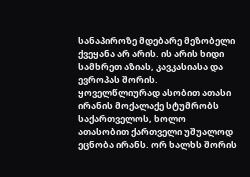სანაპიროზე მდებარე მეზობელი ქვეყანა არ არის. ის არის ხიდი სამხრეთ აზიას, კავკასიასა და ევროპას შორის. ყოველწლიურად ასობით ათასი ირანის მოქალაქე სტუმრობს საქართველოს, ხოლო ათასობით ქართველი უშუალოდ ეცნობა ირანს. ორ ხალხს შორის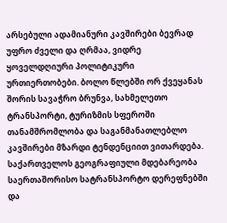არსებული ადამიანური კავშირები ბევრად უფრო ძველი და ღრმაა, ვიდრე ყოველდღიური პოლიტიკური ურთიერთობები. ბოლო წლებში ორ ქვეყანას შორის სავაჭრო ბრუნვა, სახმელეთო ტრანსპორტი, ტურიზმის სფეროში თანამშრომლობა და საგანმანათლებლო კავშირები მზარდი ტენდენციით ვითარდება. საქართველოს გეოგრაფიული მდებარეობა საერთაშორისო სატრანსპორტო დერეფნებში და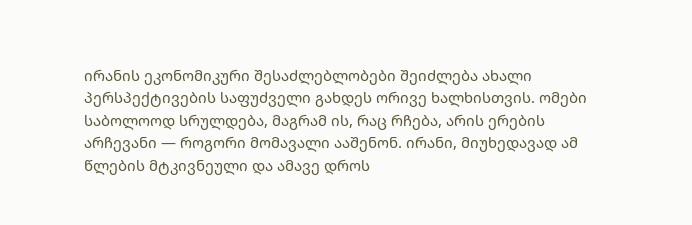ირანის ეკონომიკური შესაძლებლობები შეიძლება ახალი პერსპექტივების საფუძველი გახდეს ორივე ხალხისთვის. ომები საბოლოოდ სრულდება, მაგრამ ის, რაც რჩება, არის ერების არჩევანი — როგორი მომავალი ააშენონ. ირანი, მიუხედავად ამ წლების მტკივნეული და ამავე დროს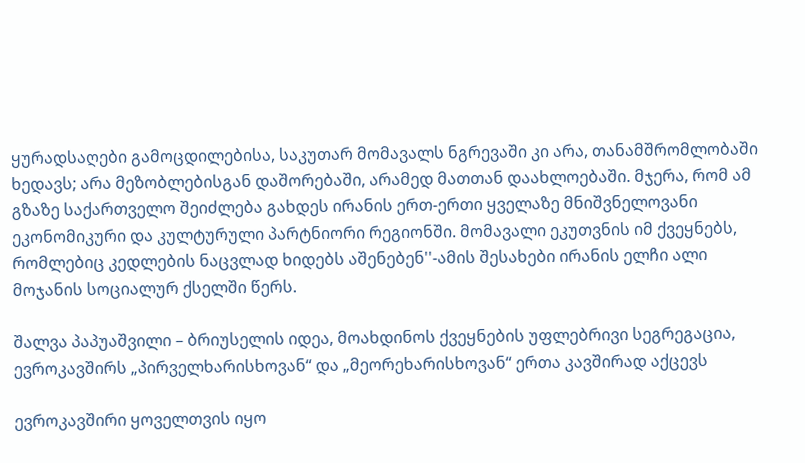ყურადსაღები გამოცდილებისა, საკუთარ მომავალს ნგრევაში კი არა, თანამშრომლობაში ხედავს; არა მეზობლებისგან დაშორებაში, არამედ მათთან დაახლოებაში. მჯერა, რომ ამ გზაზე საქართველო შეიძლება გახდეს ირანის ერთ-ერთი ყველაზე მნიშვნელოვანი ეკონომიკური და კულტურული პარტნიორი რეგიონში. მომავალი ეკუთვნის იმ ქვეყნებს, რომლებიც კედლების ნაცვლად ხიდებს აშენებენ''-ამის შესახები ირანის ელჩი ალი მოჯანის სოციალურ ქსელში წერს.

შალვა პაპუაშვილი – ბრიუსელის იდეა, მოახდინოს ქვეყნების უფლებრივი სეგრეგაცია, ევროკავშირს „პირველხარისხოვან“ და „მეორეხარისხოვან“ ერთა კავშირად აქცევს

ევროკავშირი ყოველთვის იყო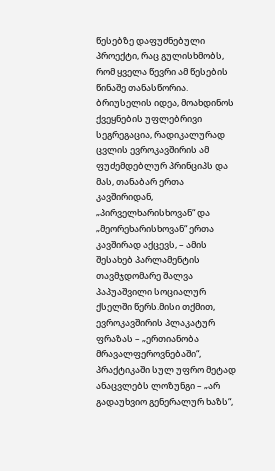წესებზე დაფუძნებული პროექტი, რაც გულისხმობს, რომ ყველა წევრი ამ წესების წინაშე თანასწორია. ბრიუსელის იდეა, მოახდინოს ქვეყნების უფლებრივი სეგრეგაცია, რადიკალურად ცვლის ევროკავშირის ამ ფუძემდებლურ პრინციპს და მას, თანაბარ ერთა კავშირიდან, „პირველხარისხოვან“ და „მეორეხარისხოვან“ ერთა კავშირად აქცევს, – ამის შესახებ პარლამენტის თავმჯდომარე შალვა პაპუაშვილი სოციალურ ქსელში წერს.მისი თქმით, ევროკავშირის პლაკატურ ფრაზას – „ერთიანობა მრავალფეროვნებაში“, პრაქტიკაში სულ უფრო მეტად ანაცვლებს ლოზუნგი – „არ გადაუხვიო გენერალურ ხაზს“,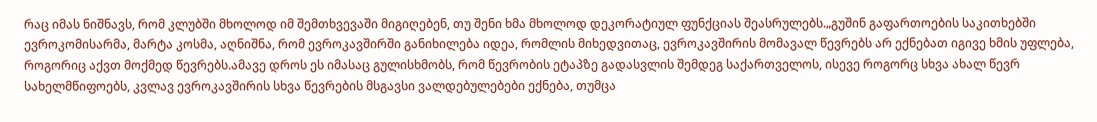რაც იმას ნიშნავს, რომ კლუბში მხოლოდ იმ შემთხვევაში მიგიღებენ, თუ შენი ხმა მხოლოდ დეკორატიულ ფუნქციას შეასრულებს.„გუშინ გაფართოების საკითხებში ევროკომისარმა, მარტა კოსმა, აღნიშნა, რომ ევროკავშირში განიხილება იდეა, რომლის მიხედვითაც, ევროკავშირის მომავალ წევრებს არ ექნებათ იგივე ხმის უფლება, როგორიც აქვთ მოქმედ წევრებს.ამავე დროს ეს იმასაც გულისხმობს, რომ წევრობის ეტაპზე გადასვლის შემდეგ საქართველოს, ისევე როგორც სხვა ახალ წევრ სახელმწიფოებს, კვლავ ევროკავშირის სხვა წევრების მსგავსი ვალდებულებები ექნება, თუმცა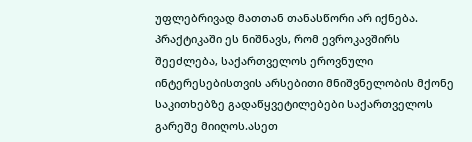უფლებრივად მათთან თანასწორი არ იქნება. პრაქტიკაში ეს ნიშნავს, რომ ევროკავშირს შეეძლება, საქართველოს ეროვნული ინტერესებისთვის არსებითი მნიშვნელობის მქონე საკითხებზე გადაწყვეტილებები საქართველოს გარეშე მიიღოს.ასეთ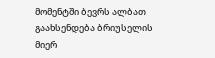მომენტში ბევრს ალბათ გაახსენდება ბრიუსელის მიერ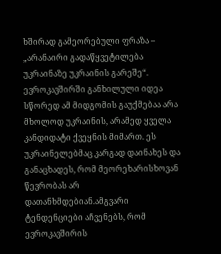ხშირად გამეორებული ფრაზა – „არანაირი გადაწყვეტილება უკრაინაზე უკრაინის გარეშე“. ევროკავშირში განხილული იდეა სწორედ ამ მიდგომის გაუქმებაა არა მხოლოდ უკრაინის, არამედ ყველა კანდიდატი ქვეყნის მიმართ. ეს უკრაინელებმაც კარგად დაინახეს და განაცხადეს, რომ მეორეხარისხოვან წევრობას არ დათანხმდებიან.ამგვარი ტენდენციები აჩვენებს, რომ ევროკავშირის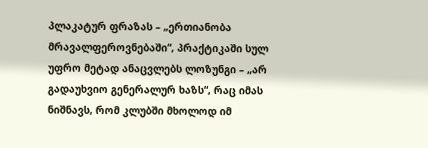პლაკატურ ფრაზას – „ერთიანობა მრავალფეროვნებაში“, პრაქტიკაში სულ უფრო მეტად ანაცვლებს ლოზუნგი – „არ გადაუხვიო გენერალურ ხაზს“, რაც იმას ნიშნავს, რომ კლუბში მხოლოდ იმ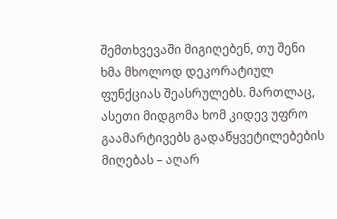შემთხვევაში მიგიღებენ, თუ შენი ხმა მხოლოდ დეკორატიულ ფუნქციას შეასრულებს. მართლაც, ასეთი მიდგომა ხომ კიდევ უფრო გაამარტივებს გადაწყვეტილებების მიღებას – აღარ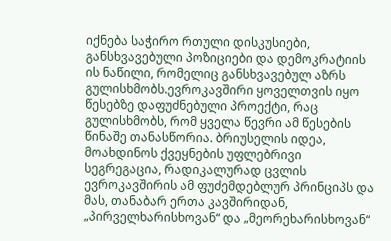იქნება საჭირო რთული დისკუსიები, განსხვავებული პოზიციები და დემოკრატიის ის ნაწილი, რომელიც განსხვავებულ აზრს გულისხმობს.ევროკავშირი ყოველთვის იყო წესებზე დაფუძნებული პროექტი, რაც გულისხმობს, რომ ყველა წევრი ამ წესების წინაშე თანასწორია. ბრიუსელის იდეა, მოახდინოს ქვეყნების უფლებრივი სეგრეგაცია, რადიკალურად ცვლის ევროკავშირის ამ ფუძემდებლურ პრინციპს და მას, თანაბარ ერთა კავშირიდან, „პირველხარისხოვან“ და „მეორეხარისხოვან“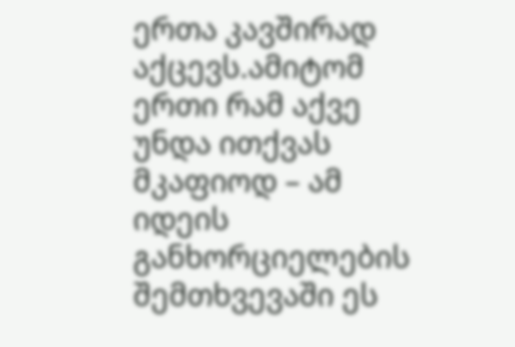ერთა კავშირად აქცევს.ამიტომ ერთი რამ აქვე უნდა ითქვას მკაფიოდ – ამ იდეის განხორციელების შემთხვევაში ეს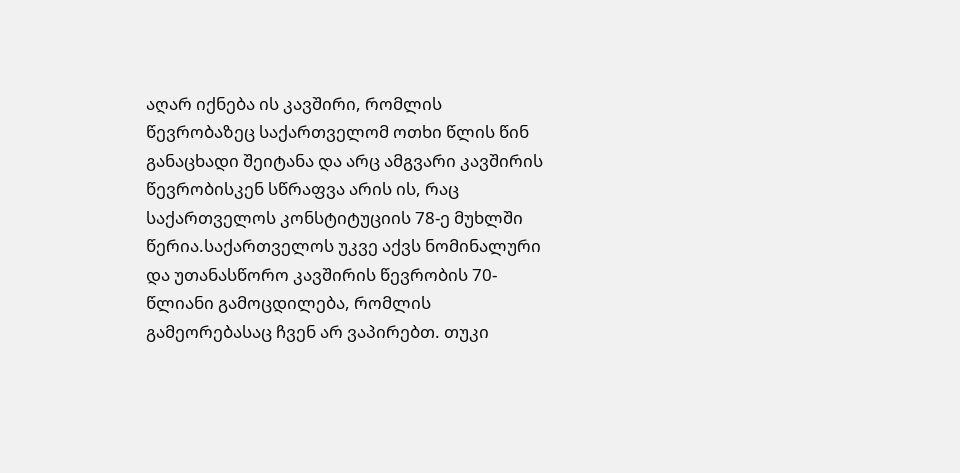აღარ იქნება ის კავშირი, რომლის წევრობაზეც საქართველომ ოთხი წლის წინ განაცხადი შეიტანა და არც ამგვარი კავშირის წევრობისკენ სწრაფვა არის ის, რაც საქართველოს კონსტიტუციის 78-ე მუხლში წერია.საქართველოს უკვე აქვს ნომინალური და უთანასწორო კავშირის წევრობის 70-წლიანი გამოცდილება, რომლის გამეორებასაც ჩვენ არ ვაპირებთ. თუკი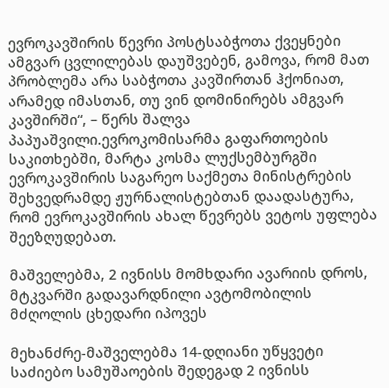ევროკავშირის წევრი პოსტსაბჭოთა ქვეყნები ამგვარ ცვლილებას დაუშვებენ, გამოვა, რომ მათ პრობლემა არა საბჭოთა კავშირთან ჰქონიათ, არამედ იმასთან, თუ ვინ დომინირებს ამგვარ კავშირში“, – წერს შალვა პაპუაშვილი.ევროკომისარმა გაფართოების საკითხებში, მარტა კოსმა ლუქსემბურგში ევროკავშირის საგარეო საქმეთა მინისტრების შეხვედრამდე ჟურნალისტებთან დაადასტურა, რომ ევროკავშირის ახალ წევრებს ვეტოს უფლება შეეზღუდებათ.

მაშველებმა, 2 ივნისს მომხდარი ავარიის დროს, მტკვარში გადავარდნილი ავტომობილის მძღოლის ცხედარი იპოვეს

მეხანძრე-მაშველებმა 14-დღიანი უწყვეტი საძიებო სამუშაოების შედეგად 2 ივნისს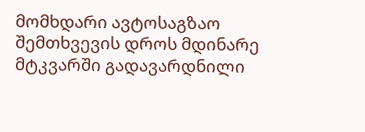მომხდარი ავტოსაგზაო შემთხვევის დროს მდინარე მტკვარში გადავარდნილი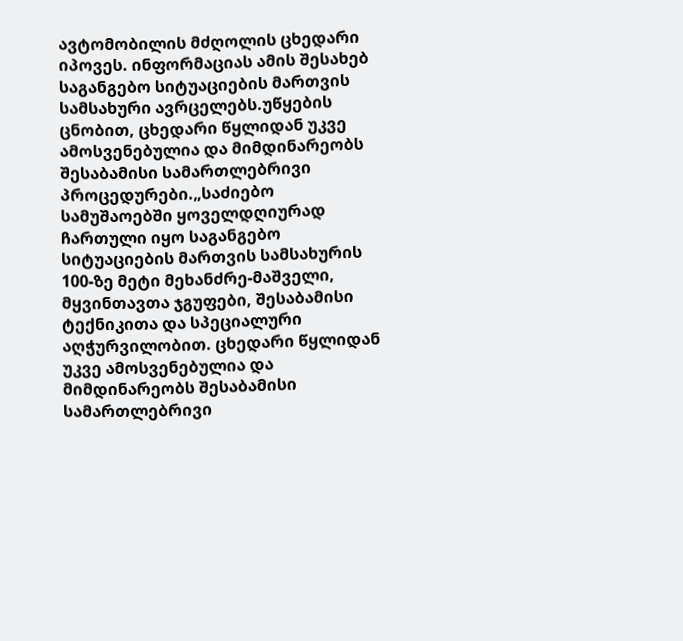ავტომობილის მძღოლის ცხედარი იპოვეს. ინფორმაციას ამის შესახებ საგანგებო სიტუაციების მართვის სამსახური ავრცელებს.უწყების ცნობით, ცხედარი წყლიდან უკვე ამოსვენებულია და მიმდინარეობს შესაბამისი სამართლებრივი პროცედურები.„საძიებო სამუშაოებში ყოველდღიურად ჩართული იყო საგანგებო სიტუაციების მართვის სამსახურის 100-ზე მეტი მეხანძრე-მაშველი, მყვინთავთა ჯგუფები, შესაბამისი ტექნიკითა და სპეციალური აღჭურვილობით. ცხედარი წყლიდან უკვე ამოსვენებულია და მიმდინარეობს შესაბამისი სამართლებრივი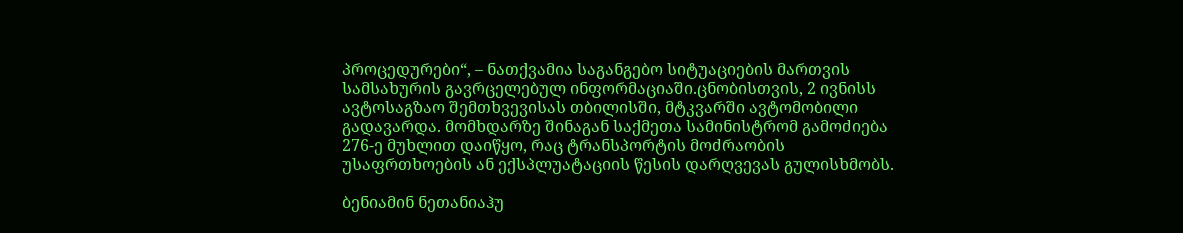პროცედურები“, – ნათქვამია საგანგებო სიტუაციების მართვის სამსახურის გავრცელებულ ინფორმაციაში.ცნობისთვის, 2 ივნისს ავტოსაგზაო შემთხვევისას თბილისში, მტკვარში ავტომობილი გადავარდა. მომხდარზე შინაგან საქმეთა სამინისტრომ გამოძიება 276-ე მუხლით დაიწყო, რაც ტრანსპორტის მოძრაობის უსაფრთხოების ან ექსპლუატაციის წესის დარღვევას გულისხმობს.

ბენიამინ ნეთანიაჰუ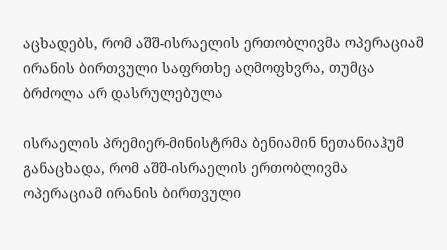აცხადებს, რომ აშშ-ისრაელის ერთობლივმა ოპერაციამ ირანის ბირთვული საფრთხე აღმოფხვრა, თუმცა ბრძოლა არ დასრულებულა

ისრაელის პრემიერ-მინისტრმა ბენიამინ ნეთანიაჰუმ განაცხადა, რომ აშშ-ისრაელის ერთობლივმა ოპერაციამ ირანის ბირთვული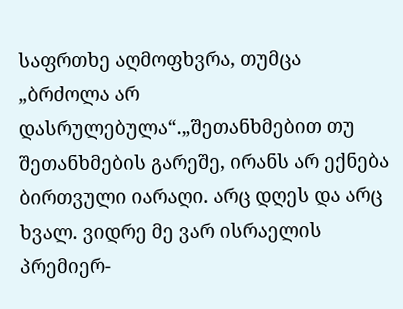საფრთხე აღმოფხვრა, თუმცა „ბრძოლა არ დასრულებულა“.„შეთანხმებით თუ შეთანხმების გარეშე, ირანს არ ექნება ბირთვული იარაღი. არც დღეს და არც ხვალ. ვიდრე მე ვარ ისრაელის პრემიერ-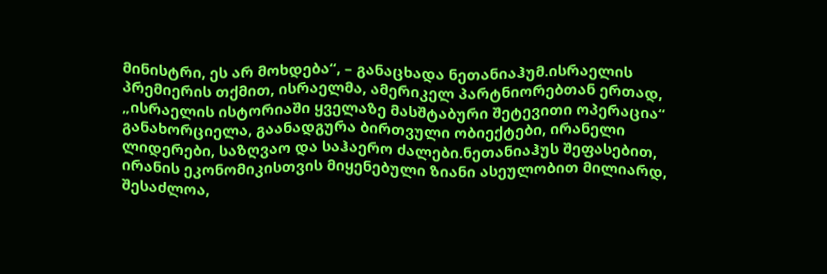მინისტრი, ეს არ მოხდება“, – განაცხადა ნეთანიაჰუმ.ისრაელის პრემიერის თქმით, ისრაელმა, ამერიკელ პარტნიორებთან ერთად, „ისრაელის ისტორიაში ყველაზე მასშტაბური შეტევითი ოპერაცია“ განახორციელა, გაანადგურა ბირთვული ობიექტები, ირანელი ლიდერები, საზღვაო და საჰაერო ძალები.ნეთანიაჰუს შეფასებით, ირანის ეკონომიკისთვის მიყენებული ზიანი ასეულობით მილიარდ, შესაძლოა,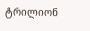ტრილიონ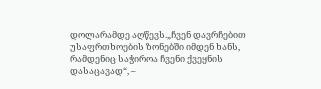დოლარამდე აღწევს.„ჩვენ დავრჩებით უსაფრთხოების ზონებში იმდენ ხანს, რამდენიც საჭიროა ჩვენი ქვეყნის დასაცავად“, –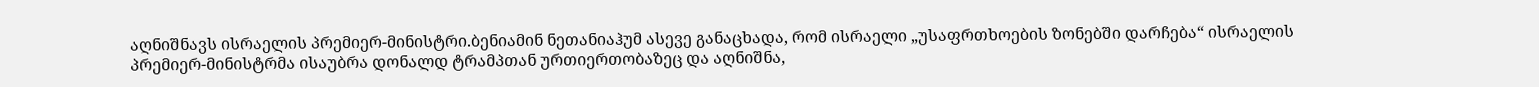აღნიშნავს ისრაელის პრემიერ-მინისტრი.ბენიამინ ნეთანიაჰუმ ასევე განაცხადა, რომ ისრაელი „უსაფრთხოების ზონებში დარჩება“ ისრაელის პრემიერ-მინისტრმა ისაუბრა დონალდ ტრამპთან ურთიერთობაზეც და აღნიშნა,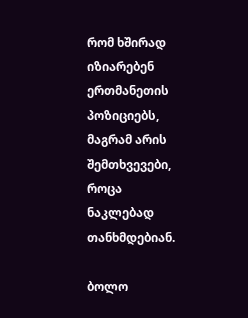რომ ხშირად იზიარებენ ერთმანეთის პოზიციებს, მაგრამ არის შემთხვევები, როცა ნაკლებად თანხმდებიან.

ბოლო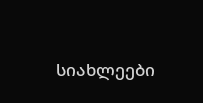სიახლეები